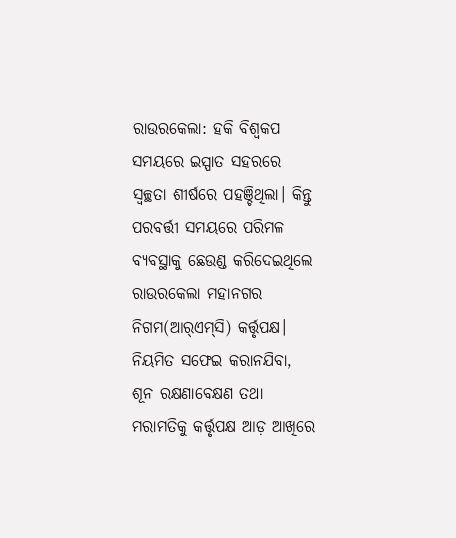ରାଉରକେଲା: ହକି ବିଶ୍ବକପ ସମୟରେ ଇସ୍ପାତ ସହରରେ ସ୍ବଚ୍ଛତା ଶୀର୍ଷରେ ପହଞ୍ଚିଥିଲା। କିନ୍ତୁ ପରବର୍ତ୍ତୀ ସମୟରେ ପରିମଳ ବ୍ୟବସ୍ଥାକୁ ଛେଉଣ୍ଡ କରିଦେଇଥିଲେ ରାଉରକେଲା ମହାନଗର ନିଗମ(ଆର୍‌ଏମ୍‌ସି) କର୍ତ୍ତୃପକ୍ଷ। ନିୟମିତ ସଫେଇ କରାନଯିବା, ଶୂନ ରକ୍ଷଣାବେକ୍ଷଣ ତଥା ମରାମତିକୁ କର୍ତ୍ତୃପକ୍ଷ ଆଡ଼ ଆଖିରେ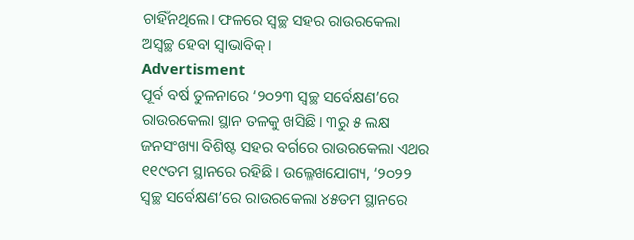ଚାହିଁନଥିଲେ। ଫଳରେ ସ୍ବଚ୍ଛ ସହର ରାଉରକେଲା ଅସ୍ବଚ୍ଛ ହେବା ସ୍ବାଭାବିକ୍‌।
Advertisment
ପୂର୍ବ ବର୍ଷ ତୁଳନାରେ ‘୨୦୨୩ ସ୍ବଚ୍ଛ ସର୍ବେକ୍ଷଣ’ରେ ରାଉରକେଲା ସ୍ଥାନ ତଳକୁ ଖସିଛି। ୩ରୁ ୫ ଲକ୍ଷ ଜନସଂଖ୍ୟା ବିଶିଷ୍ଟ ସହର ବର୍ଗରେ ରାଉରକେଲା ଏଥର ୧୧୯ତମ ସ୍ଥାନରେ ରହିଛି। ଉଲ୍ଳେଖଯୋଗ୍ୟ, ‘୨୦୨୨ ସ୍ବଚ୍ଛ ସର୍ବେକ୍ଷଣ’ରେ ରାଉରକେଲା ୪୫ତମ ସ୍ଥାନରେ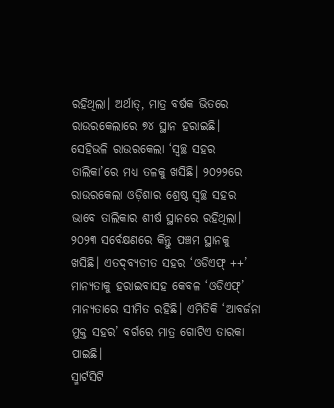ରହିଥିଲା। ଅର୍ଥାତ୍‌, ମାତ୍ର ବର୍ଷକ ଭିତରେ ରାଉରକେଲାରେ ୭୪ ସ୍ଥାନ ହରାଇଛି। ସେହିଭଳି ରାଉରକେଲା ‘ସ୍ବଚ୍ଛ ସହର ତାଲିକା’ରେ ମଧ୍ୟ ତଳକୁ ଖସିଛି। ୨୦୨୨ରେ ରାଉରକେଲା ଓଡ଼ିଶାର ଶ୍ରେଷ୍ଠ ସ୍ବଚ୍ଛ ସହର ଭାବେ ତାଲିକାର ଶୀର୍ଷ ସ୍ଥାନରେ ରହିଥିଲା। ୨୦୨୩ ସର୍ବେକ୍ଷଣରେ କିନ୍ତୁ ପଞ୍ଚମ ସ୍ଥାନକୁ ଖସିଛି। ଏତଦ୍‌ବ୍ୟତୀତ ସହର ‘ଓଡିଏଫ୍‌ ++’ ମାନ୍ୟତାକୁ ହରାଇବାସହ କେବଳ ‘ଓଡିଏଫ୍‌’ ମାନ୍ୟତାରେ ସୀମିତ ରହିଛି। ଏମିତିକି ‘ଆବର୍ଜନା ମୁକ୍ତ ସହର’ ବର୍ଗରେ ମାତ୍ର ଗୋଟିଏ ତାରକା ପାଇଛି।
ସ୍ମାର୍ଟସିଟି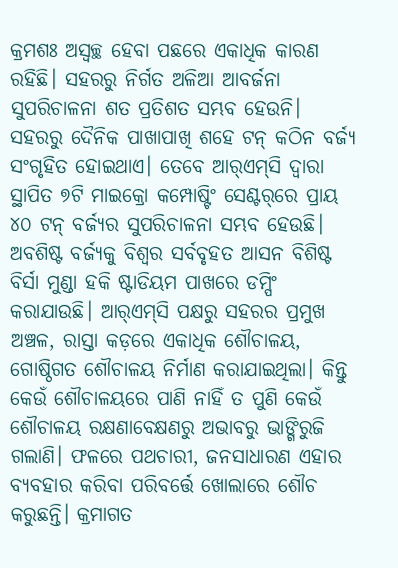କ୍ରମଶଃ ଅସ୍ବଚ୍ଛ ହେବା ପଛରେ ଏକାଧିକ କାରଣ ରହିଛି। ସହରରୁ ନିର୍ଗତ ଅଳିଆ ଆବର୍ଜନା ସୁପରିଚାଳନା ଶତ ପ୍ରତିଶତ ସମ୍ଭବ ହେଉନି। ସହରରୁ ଦୈନିକ ପାଖାପାଖି ଶହେ ଟନ୍‌ କଠିନ ବର୍ଜ୍ୟ ସଂଗୃହିତ ହୋଇଥାଏ। ତେବେ ଆର୍‌ଏମ୍‌ସି ଦ୍ବାରା ସ୍ଥାପିତ ୭ଟି ମାଇକ୍ରୋ କମ୍ପୋଷ୍ଟିଂ ସେଣ୍ଟର୍‌ରେ ପ୍ରାୟ ୪୦ ଟନ୍‌ ବର୍ଜ୍ୟର ସୁପରିଚାଳନା ସମ୍ଭବ ହେଉଛି। ଅବଶିଷ୍ଟ ବର୍ଜ୍ୟକୁ ବିଶ୍ବର ସର୍ବବୃହତ ଆସନ ବିଶିଷ୍ଟ ବିର୍ସା ମୁଣ୍ଡା ହକି ଷ୍ଟାଡିୟମ ପାଖରେ ଡମ୍ପିଂ କରାଯାଉଛି। ଆର୍‌ଏମ୍‌ସି ପକ୍ଷରୁ ସହରର ପ୍ରମୁଖ ଅଞ୍ଚଳ, ରାସ୍ତା କଡ଼ରେ ଏକାଧିକ ଶୌଚାଳୟ, ଗୋଷ୍ଠିଗତ ଶୌଚାଳୟ ନିର୍ମାଣ କରାଯାଇଥିଲା। କିନ୍ତୁ କେଉଁ ଶୌଚାଳୟରେ ପାଣି ନାହିଁ ତ ପୁଣି କେଉଁ ଶୌଚାଳୟ ରକ୍ଷଣାବେକ୍ଷଣରୁ ଅଭାବରୁ ଭାଙ୍ଗିରୁଜି ଗଲାଣି। ଫଳରେ ପଥଚାରୀ, ଜନସାଧାରଣ ଏହାର ବ୍ୟବହାର କରିବା ପରିବର୍ତ୍ତେ ଖୋଲାରେ ଶୌଚ କରୁଛନ୍ତି। କ୍ରମାଗତ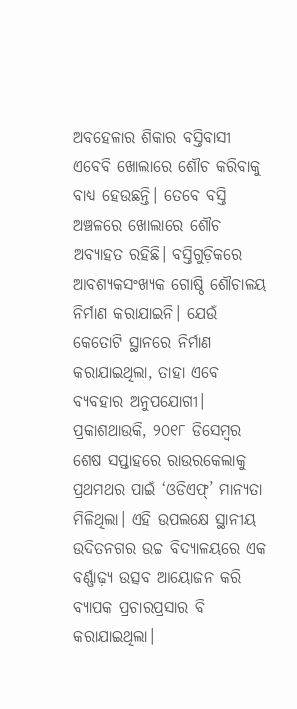ଅବହେଳାର ଶିକାର ବସ୍ତିବାସୀ ଏବେବି ଖୋଲାରେ ‌ଶୌଚ କରିବାକୁ ବାଧ୍ୟ ହେଉଛନ୍ତି। ତେବେ ବସ୍ତି ଅଞ୍ଚଳରେ ଖୋଲାରେ ଶୌଚ ଅବ୍ୟାହତ ରହିଛି। ବସ୍ତିଗୁଡ଼ିକରେ ଆବଶ୍ୟକସଂଖ୍ୟକ ଗୋଷ୍ଠି ଶୌଚାଳୟ ନିର୍ମାଣ କରାଯାଇନି। ଯେଉଁ କେତୋଟି ସ୍ଥାନରେ ନିର୍ମାଣ କରାଯାଇଥିଲା, ତାହା ଏବେ ବ୍ୟବହାର ଅନୁପଯୋଗୀ। ପ୍ରକାଶଥାଉକି, ୨୦୧୮ ଡିସେମ୍ବର ଶେଷ ସପ୍ତାହରେ ରାଉରକେଲାକୁ ପ୍ରଥମଥର ପାଇଁ ‘ଓଡିଏଫ୍‌’ ମାନ୍ୟତା ମିଳିଥିଲା। ଏହି ଉପଲକ୍ଷେ ସ୍ଥାନୀୟ ଉଦିତନଗର ଉଚ୍ଚ ବିଦ୍ୟାଳୟରେ ଏକ ବର୍ଣ୍ଣାଢ଼୍ୟ ଉତ୍ସବ ଆୟୋଜନ କରି ବ୍ୟାପକ ପ୍ରଚାରପ୍ରସାର ବି କରାଯାଇଥିଲା।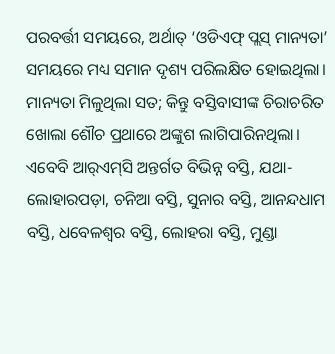ପରବର୍ତ୍ତୀ ସମୟରେ, ଅର୍ଥାତ୍‌ ‘ଓଡିଏଫ୍‌ ପ୍ଲସ୍‌ ମାନ୍ୟତା’ ସମୟରେ ମଧ୍ୟ ସମାନ ଦୃଶ୍ୟ ପରିଲକ୍ଷିତ ହୋଇଥିଲା। ମାନ୍ୟତା ମିଳୁଥିଲା ସତ; କିନ୍ତୁ ବସ୍ତିବାସୀଙ୍କ ଚିରାଚରିତ ଖୋଲା ଶୌଚ ପ୍ରଥାରେ ଅଙ୍କୁଶ ଲାଗିପାରିନଥିଲା। ଏବେବି ଆର୍‌ଏମ୍‌ସି ଅନ୍ତର୍ଗତ ବିଭିନ୍ନ ବସ୍ତି, ଯଥା-ଲୋହାରପଡ଼ା, ଚନିଆ ବସ୍ତି, ସୁନାର ବସ୍ତି, ଆନନ୍ଦଧାମ ବସ୍ତି, ଧବେଳଶ୍ବର ବସ୍ତି, ଲୋହରା ବସ୍ତି, ମୁଣ୍ଡା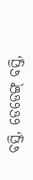ବସ୍ତି, ଡେଡେଙ୍ଗ୍‌ ବସ୍ତି,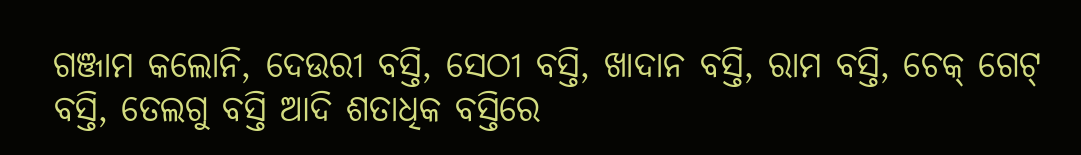ଗଞ୍ଜାମ କଲୋନି, ଦେଉରୀ ବସ୍ତି, ସେଠୀ ବସ୍ତି, ଖାଦାନ ବସ୍ତି, ରାମ ବସ୍ତି, ଚେକ୍ ଗେଟ୍ ବସ୍ତି, ତେଲଗୁ ବସ୍ତି ଆଦି ଶତାଧିକ ବସ୍ତିରେ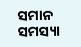ସମାନ ସମସ୍ୟା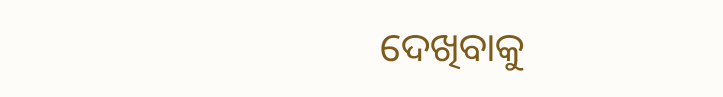ଦେଖିବାକୁ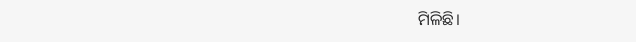ମିଳିଛି।